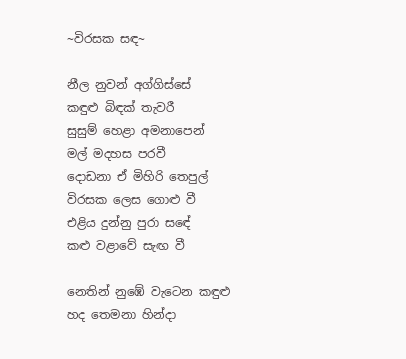~විරසක සඳ~

නීල නුවන් අග්ගිස්සේ
කඳුළු බිඳක් තැවරී
සුසුම් හෙළා අමනාපෙන්
මල් මදහස පරවී
දොඩනා ඒ මිහිරි තෙපුල්
විරසක ලෙස ගොළු වී
එළිය දුන්නු පුරා සඳේ
කළු වළාවේ සැඟ වී

නෙතින් නුඹේ වැටෙන කඳුළු
හද තෙමනා හින්දා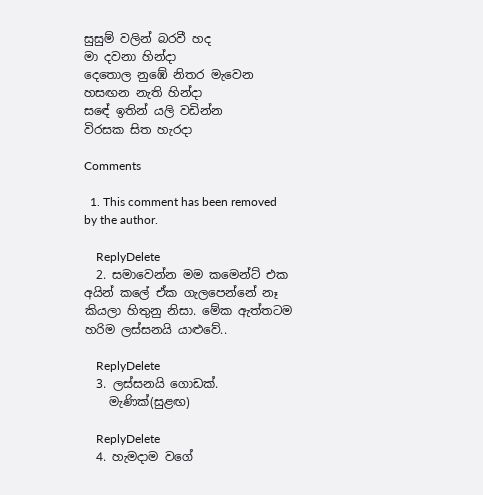සුසුම් වලින් බරවී හද
මා දවනා හින්දා
දෙතොල නුඹේ නිතර මැවෙන
හසඟන නැති හින්දා
සඳේ ඉතින් යලි වඩින්න
විරසක සිත හැරදා

Comments

  1. This comment has been removed by the author.

    ReplyDelete
  2. සමාවෙන්න මම කමෙන්ට් එක අයින් කලේ ඒක ගැලපෙන්නේ නෑ කියලා හිතුනු නිසා. මේක ඇත්තටම හරිම ලස්සනයි යාළුවේ..

    ReplyDelete
  3. ලස්සනයි ගොඩක්.
    මැණික්(සුළඟ)

    ReplyDelete
  4. හැමදාම වගේ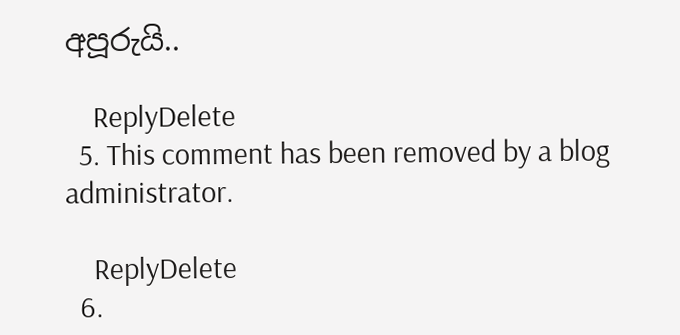අපූරුයි..

    ReplyDelete
  5. This comment has been removed by a blog administrator.

    ReplyDelete
  6.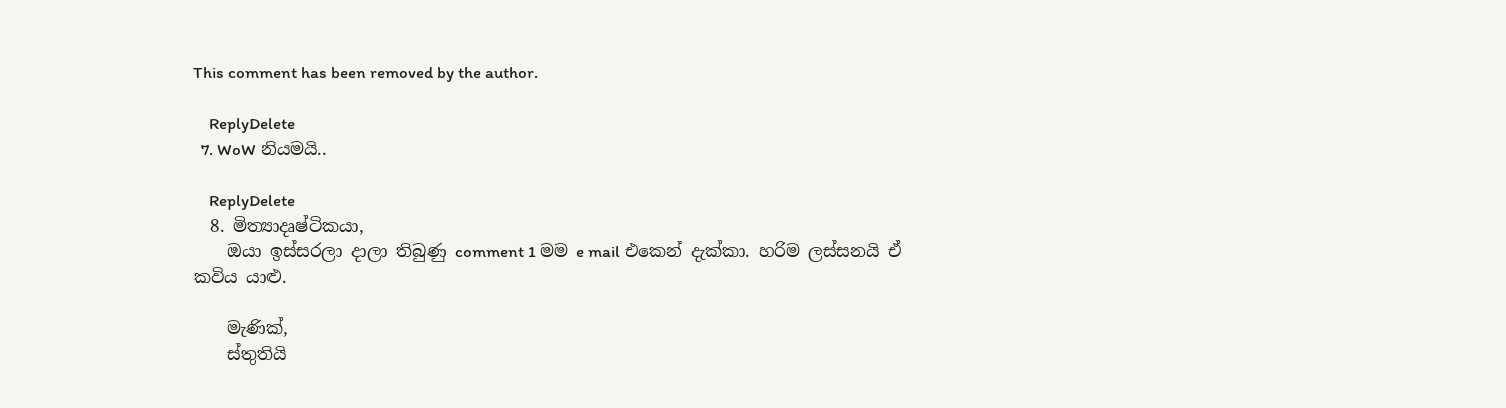This comment has been removed by the author.

    ReplyDelete
  7. WoW නියමයි..

    ReplyDelete
  8. මිත්‍යාදෘෂ්ටිකයා,
    ඔයා ඉස්සරලා දාලා තිබුණු comment 1 මම e mail එකෙන් දැක්කා. හරිම ලස්සනයි ඒ කවිය යාළු.

    මැණික්,
    ස්තුතියි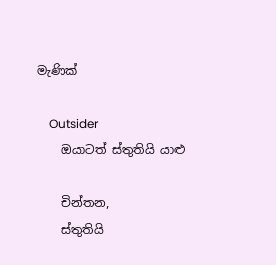මැණික්

    Outsider
    ඔයාටත් ස්තුතියි යාළු

    චින්තන,
    ස්තුතියි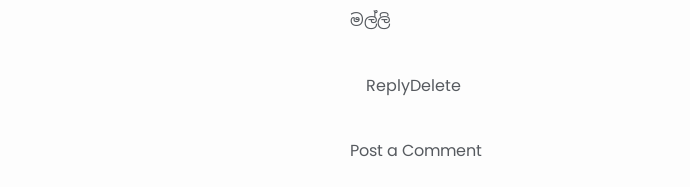මල්ලි

    ReplyDelete

Post a Comment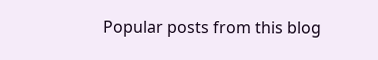Popular posts from this blog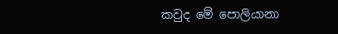කවුද මේ පොලියානා